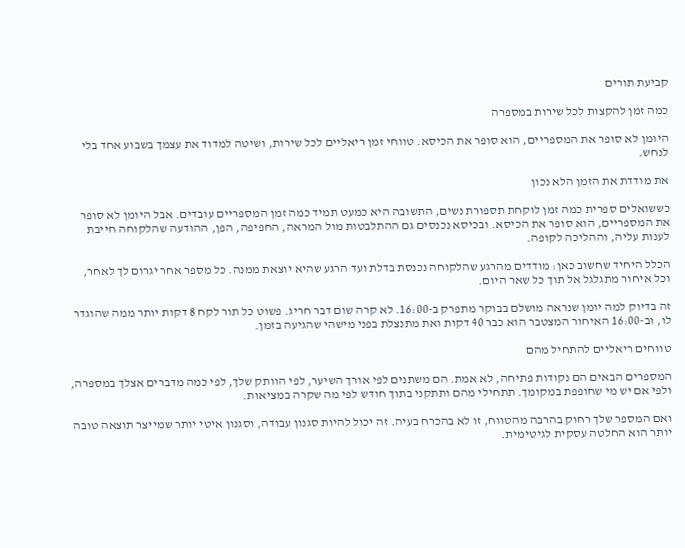קביעת תורים

כמה זמן להקצות לכל שירות במספרה

היומן לא סופר את המספריים, הוא סופר את הכיסא. טווחי זמן ריאליים לכל שירות, ושיטה למדוד את עצמך בשבוע אחד בלי לנחש.

את מודדת את הזמן הלא נכון

כששואלים ספרית כמה זמן לוקחת תספורת נשים, התשובה היא כמעט תמיד כמה זמן המספריים עובדים. אבל היומן לא סופר את המספריים, הוא סופר את הכיסא. ובכיסא נכנסים גם ההתלבטות מול המראה, החפיפה, הפן, ההודעה שהלקוחה חייבת לענות עליה, וההליכה לקופה.

הכלל היחיד שחשוב כאן: מודדים מהרגע שהלקוחה נכנסת בדלת ועד הרגע שהיא יוצאת ממנה. כל מספר אחר יגרום לך לאחר, וכל איחור מתגלגל אל תוך כל שאר היום.

זה בדיוק למה יומן שנראה מושלם בבוקר מתפרק ב-16:00. לא קרה שום דבר חריג. פשוט כל תור לקח 8 דקות יותר ממה שהוגדר לו, וב-16:00 האיחור המצטבר הוא כבר 40 דקות ואת מתנצלת בפני מישהי שהגיעה בזמן.

טווחים ריאליים להתחיל מהם

המספרים הבאים הם נקודות פתיחה, לא אמת. הם משתנים לפי אורך השיער, לפי הוותק שלך, לפי כמה מדברים אצלך במספרה, ולפי אם יש מי שחופפת במקומך. תתחילי מהם ותתקני בתוך חודש לפי מה שקרה במציאות.

ואם המספר שלך רחוק בהרבה מהטווח, זו לא בהכרח בעיה. זה יכול להיות סגנון עבודה, וסגנון איטי יותר שמייצר תוצאה טובה יותר הוא החלטה עסקית לגיטימית.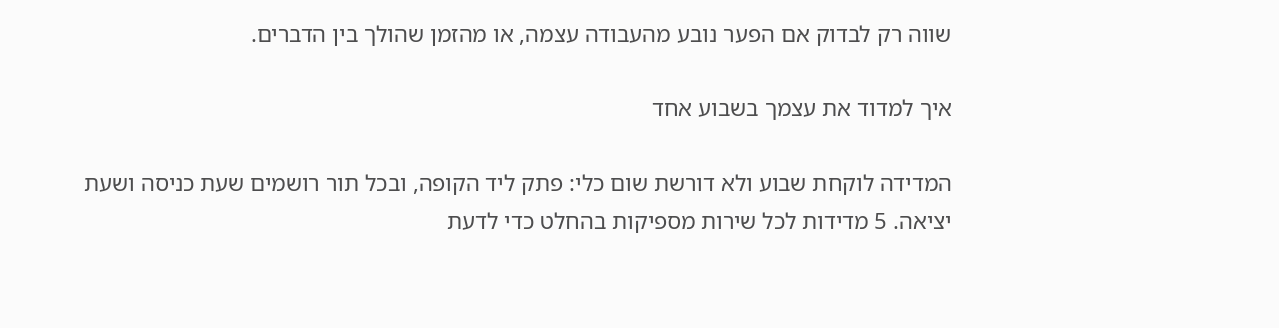שווה רק לבדוק אם הפער נובע מהעבודה עצמה, או מהזמן שהולך בין הדברים.

איך למדוד את עצמך בשבוע אחד

המדידה לוקחת שבוע ולא דורשת שום כלי: פתק ליד הקופה, ובכל תור רושמים שעת כניסה ושעת יציאה. 5 מדידות לכל שירות מספיקות בהחלט כדי לדעת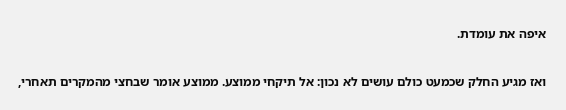איפה את עומדת.

ואז מגיע החלק שכמעט כולם עושים לא נכון: אל תיקחי ממוצע. ממוצע אומר שבחצי מהמקרים תאחרי,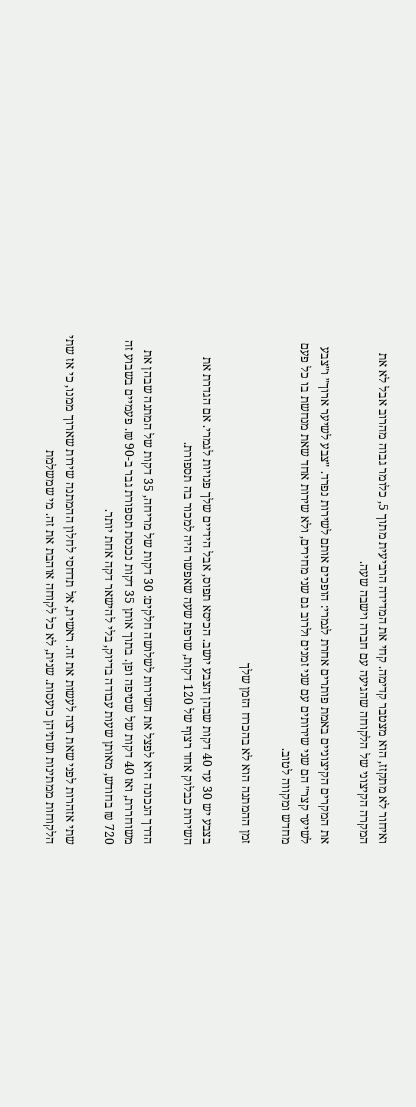ואיחור לא מתקזז, הוא מצטבר קדימה. קחי את המדידה הרביעית מתוך 5, כלומר גבוה מהרוב אבל לא את המקרה הקיצוני של הלקוחה שהגיעה עם חברה וישבה שעה.

את המקרים הקיצוניים באמת פותרים אחרת לגמרי: הופכים אותם לשירות נפרד. ״צבע לשיער ארוך״ ו״צבע לשיער קצר״ הם שני שירותים עם שני זמנים ולרוב גם שני מחירים, ולא שירות אחד שאת מנחשת בו כל פעם מחדש ומקווה לטוב.

זמן ההמתנה הוא לא בהכרח הזמן שלך

בצבע יש 30 עד 40 דקות שבהן הצבע יושב. הכיסא תפוס, אבל הידיים שלך פנויות לגמרי. אם הגדרת את השירות כבלוק אחד רצוף של 120 דקות, שרפת שעה שאפשר היה למכור בה תספורת.

הדרך הנכונה היא לפצל את השירות לשלושה חלקים: 30 דקות של מריחה, 35 דקות של המתנה שבהן את משוחררת, ואז 40 דקות של שטיפה ופן. בתוך אותן 35 דקות נכנסת תספורת גבר ב-90 ₪. פעמיים בשבוע זה 720 ₪ בחודש, מאותן שעות עבודה בדיוק, בלי להישאר דקה אחת יותר.

שתי אזהרות לפני שאת רצה לעשות את זה. ראשית, אל תדחסי לחלון ההמתנה שירות שארוך ממנו, כי אז שתי הלקוחות ממתינות ושתיהן כועסות. שנית, לא כל לקוחה אוהבת את זה. מי שמשלמת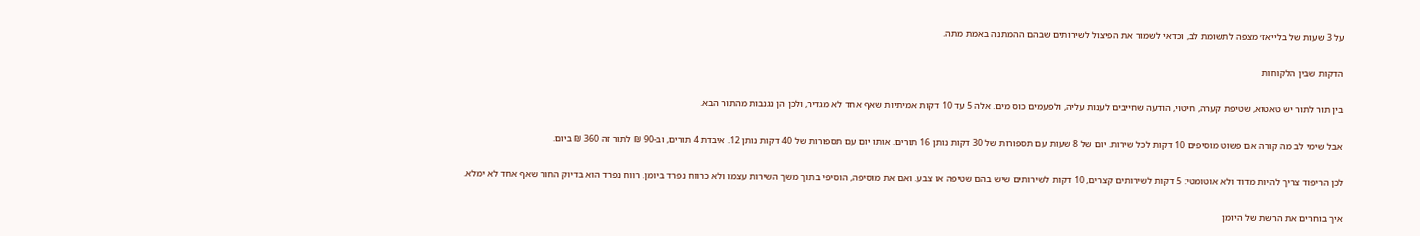על 3 שעות של בלייאז׳ מצפה לתשומת לב, וכדאי לשמור את הפיצול לשירותים שבהם ההמתנה באמת מתה.

הדקות שבין הלקוחות

בין תור לתור יש טאטוא, שטיפת קערה, חיטוי, הודעה שחייבים לענות עליה, ולפעמים כוס מים. אלה 5 עד 10 דקות אמיתיות שאף אחד לא מגדיר, ולכן הן נגנבות מהתור הבא.

אבל שימי לב מה קורה אם פשוט מוסיפים 10 דקות לכל שירות. יום של 8 שעות עם תספורות של 30 דקות נותן 16 תורים. אותו יום עם תספורות של 40 דקות נותן 12. איבדת 4 תורים, וב-90 ₪ לתור זה 360 ₪ ביום.

לכן הריפוד צריך להיות מדוד ולא אוטומטי: 5 דקות לשירותים קצרים, 10 דקות לשירותים שיש בהם שטיפה או צבע. ואם את מוסיפה, הוסיפי בתוך משך השירות עצמו ולא כרווח נפרד ביומן. רווח נפרד הוא בדיוק החור שאף אחד לא ימלא.

איך בוחרים את הרשת של היומן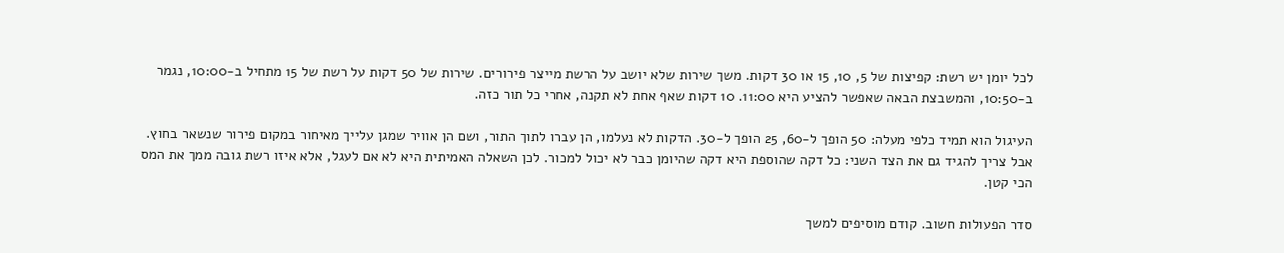לכל יומן יש רשת: קפיצות של 5, 10, 15 או 30 דקות. משך שירות שלא יושב על הרשת מייצר פירורים. שירות של 50 דקות על רשת של 15 מתחיל ב-10:00, נגמר ב-10:50, והמשבצת הבאה שאפשר להציע היא 11:00. 10 דקות שאף אחת לא תקנה, אחרי כל תור כזה.

העיגול הוא תמיד כלפי מעלה: 50 הופך ל-60, 25 הופך ל-30. הדקות לא נעלמו, הן עברו לתוך התור, ושם הן אוויר שמגן עלייך מאיחור במקום פירור שנשאר בחוץ. אבל צריך להגיד גם את הצד השני: כל דקה שהוספת היא דקה שהיומן כבר לא יכול למכור. לכן השאלה האמיתית היא לא אם לעגל, אלא איזו רשת גובה ממך את המס הכי קטן.

סדר הפעולות חשוב. קודם מוסיפים למשך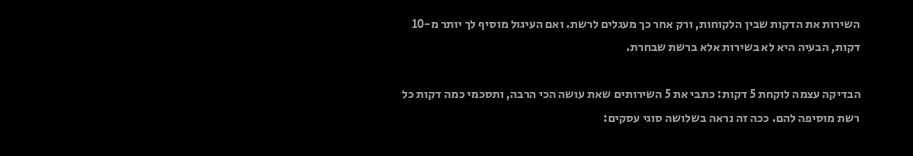השירות את הדקות שבין הלקוחות, ורק אחר כך מעגלים לרשת. ואם העיגול מוסיף לך יותר מ-10 דקות, הבעיה היא לא בשירות אלא ברשת שבחרת.

הבדיקה עצמה לוקחת 5 דקות: כתבי את 5 השירותים שאת עושה הכי הרבה, ותסכמי כמה דקות כל רשת מוסיפה להם. ככה זה נראה בשלושה סוגי עסקים: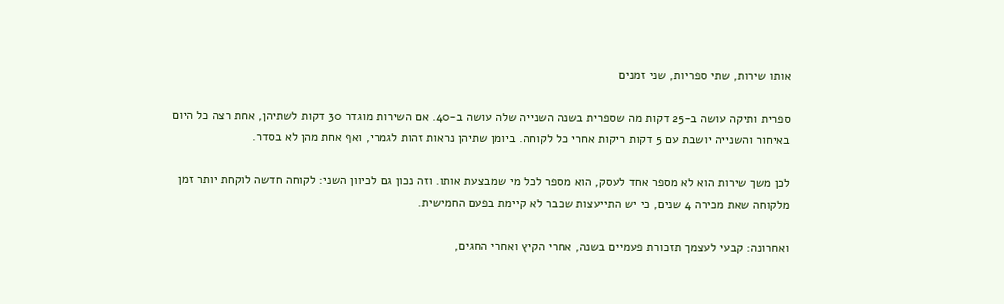אותו שירות, שתי ספריות, שני זמנים

ספרית ותיקה עושה ב-25 דקות מה שספרית בשנה השנייה שלה עושה ב-40. אם השירות מוגדר 30 דקות לשתיהן, אחת רצה כל היום באיחור והשנייה יושבת עם 5 דקות ריקות אחרי כל לקוחה. ביומן שתיהן נראות זהות לגמרי, ואף אחת מהן לא בסדר.

לכן משך שירות הוא לא מספר אחד לעסק, הוא מספר לכל מי שמבצעת אותו. וזה נכון גם לכיוון השני: לקוחה חדשה לוקחת יותר זמן מלקוחה שאת מכירה 4 שנים, כי יש התייעצות שכבר לא קיימת בפעם החמישית.

ואחרונה: קבעי לעצמך תזכורת פעמיים בשנה, אחרי הקיץ ואחרי החגים,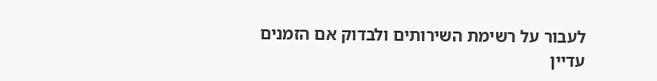לעבור על רשימת השירותים ולבדוק אם הזמנים עדיין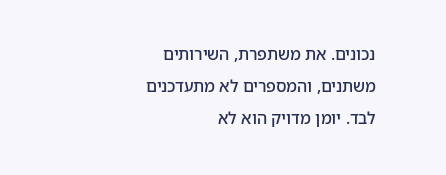נכונים. את משתפרת, השירותים משתנים, והמספרים לא מתעדכנים לבד. יומן מדויק הוא לא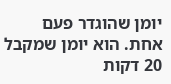יומן שהוגדר פעם אחת. הוא יומן שמקבל 20 דקות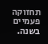תחזוקה פעמיים בשנה.